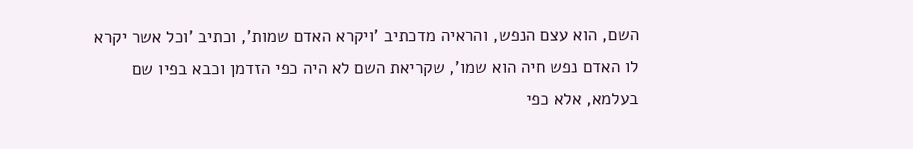השם, הוא עצם הנפש, והראיה מדכתיב 'ויקרא האדם שמות', וכתיב 'וכל אשר יקרא לו האדם נפש חיה הוא שמו', שקריאת השם לא היה כפי הזדמן וכבא בפיו שם בעלמא, אלא כפי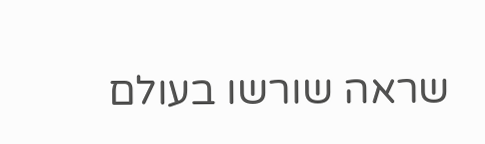שראה שורשו בעולם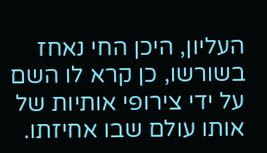העליון, היכן החי נאחז בשורשו, כן קרא לו השם על ידי צירופי אותיות של אותו עולם שבו אחיזתו.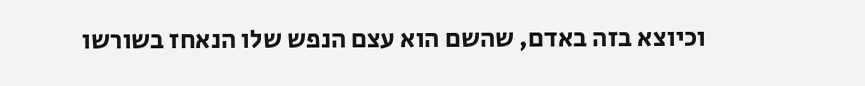וכיוצא בזה באדם, שהשם הוא עצם הנפש שלו הנאחז בשורשו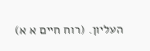העליון. (רוח חיים א א)